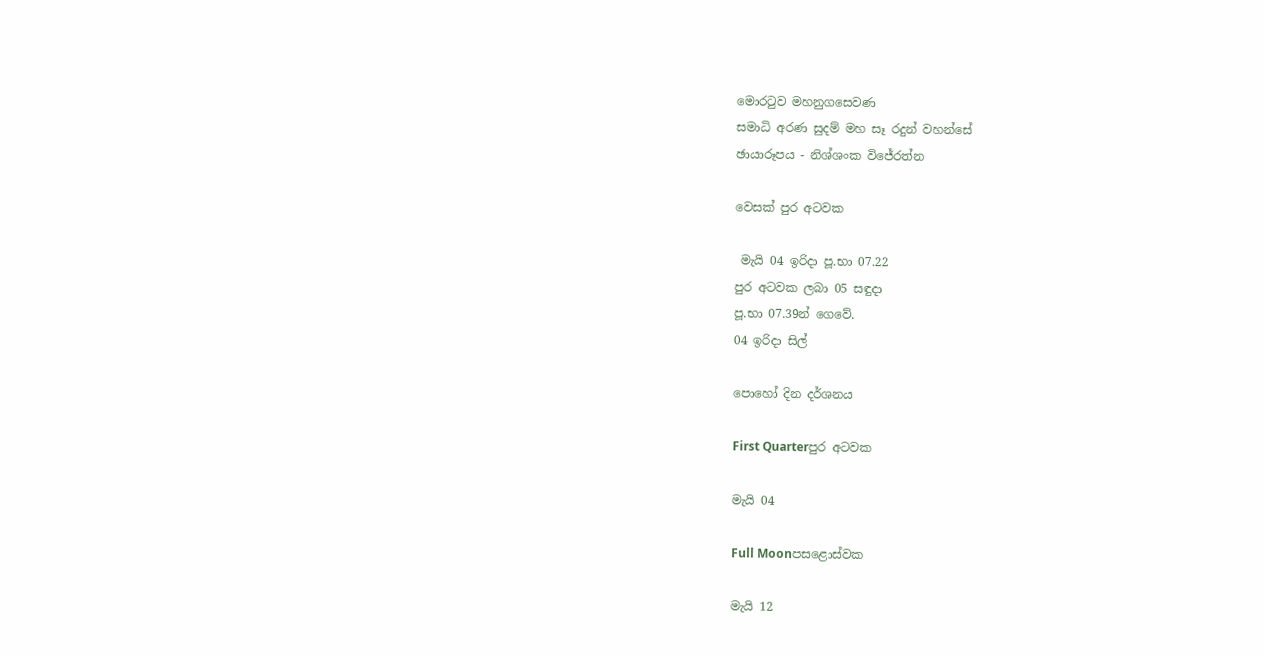මොරටුව මහනුගසෙවණ
සමාධි අරණ සුදම් මහ සෑ රදුන් වහන්සේ
ඡායාරූපය - නිශ්ශංක විජේරත්න

වෙසක් පුර අටවක

 මැයි 04 ඉරිදා පූ.භා 07.22
පුර අටවක ලබා 05 සඳුදා
පූ.භා 07.39න් ගෙවේ.
04 ඉරිදා සිල්

පොහෝ දින දර්ශනය

First Quarterපුර අටවක

මැයි 04

Full Moonපසළොස්වක

මැයි 12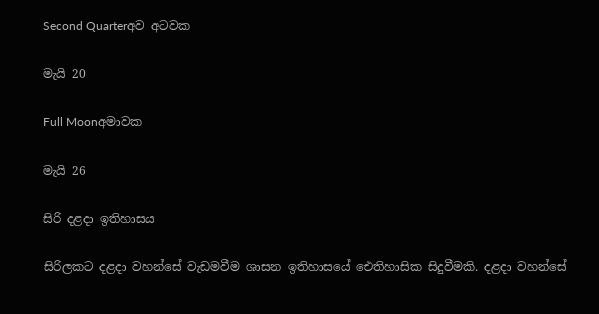Second Quarterඅව අටවක

මැයි 20

Full Moonඅමාවක

මැයි 26

සිරි දළදා ඉතිහාසය

සිරිලකට දළදා වහන්සේ වැඩමවීම ශාසන ඉතිහාසයේ ඓතිහාසික සිදුවීමකි. දළදා වහන්සේ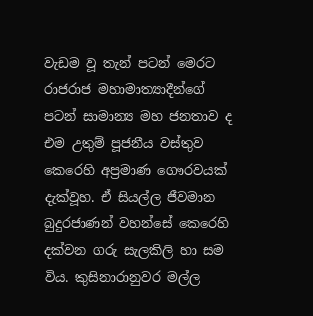වැඩම වූ තැන් පටන් මෙරට රාජරාජ මහාමාත්‍යාදීන්ගේ පටන් සාමාන්‍ය මහ ජනතාව ද එම උතුම් පූජනීය වස්තුව කෙරෙහි අප්‍රමාණ ගෞරවයක් දැක්වූහ. ඒ සියල්ල ජීවමාන බුදුරජාණන් වහන්සේ කෙරෙහි දක්වන ගරු සැලකිලි හා සම විය. කුසිනාරානුවර මල්ල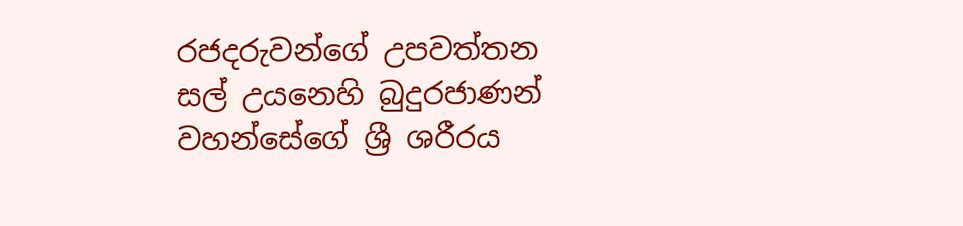රජදරුවන්ගේ උපවත්තන සල් උයනෙහි බුදුරජාණන් වහන්සේගේ ශ්‍රී ශරීරය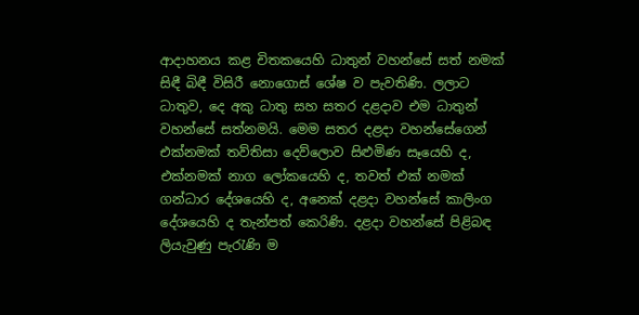ආදාහනය කළ චිතකයෙහි ධාතුන් වහන්සේ සත් නමක් සිඳී බිඳී විසිරී නොගොස් ශේෂ ව පැවතිණි. ලලාට ධාතුව, දෙ අකු ධාතු සහ සතර දළදාව එම ධාතුන් වහන්සේ සත්නමයි. මෙම සතර දළදා වහන්සේගෙන් එක්නමක් තව්තිසා දෙව්ලොව සිළුමිණ සෑයෙහි ද, එක්නමක් නාග ලෝකයෙහි ද, තවත් එක් නමක් ගන්ධාර දේශයෙහි ද, අනෙක් දළදා වහන්සේ කාලිංග දේශයෙහි ද තැන්පත් කෙරිණි. දළදා වහන්සේ පිළිබඳ ලියැවුණු පැරැණි ම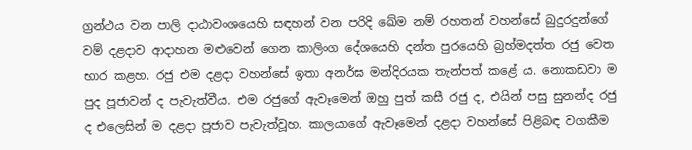ග්‍රන්ථය වන පාලි දාඨාවංශයෙහි සඳහන් වන පරිදි ඛේම නම් රහතන් වහන්සේ බුදුරදුන්ගේ වම් දළදාව ආදාහන මළුවෙන් ගෙන කාලිංග දේශයෙහි දන්ත පුරයෙහි බ්‍රහ්මදත්ත රජු වෙත භාර කළහ. රජු එම දළදා වහන්සේ ඉතා අනර්ඝ මන්දිරයක තැන්පත් කළේ ය. නොකඩවා ම පුද පූජාවන් ද පැවැත්වීය. එම රජුගේ ඇවෑමෙන් ඔහු පුත් කසී රජු ද, එයින් පසු සුනන්ද රජු ද එලෙසින් ම දළදා පූජාව පැවැත්වූහ. කාලයාගේ ඇවෑමෙන් දළදා වහන්සේ පිළිබඳ වගකීම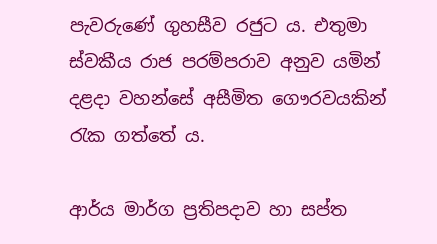පැවරුණේ ගුහසීව රජුට ය. එතුමා ස්වකීය රාජ පරම්පරාව අනුව යමින් දළදා වහන්සේ අසීමිත ගෞරවයකින් රැක ගත්තේ ය.

ආර්ය මාර්ග ප්‍රතිපදාව හා සප්ත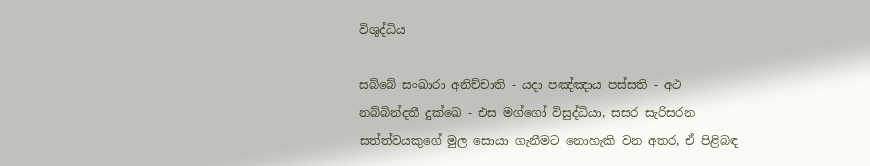විශුද්ධිය

සබ්බේ සංඛාරා අනිච්චාති - යදා පඤ්ඤාය පස්සති - අථ නබ්බින්දතී දුක්ඛෙ - එස මග්ගෝ විසුද්ධියා, සසර සැරිසරන සත්ත්වයකුගේ මුල සොයා ගැනීමට නොහැකි වන අතර, ඒ පිළිබඳ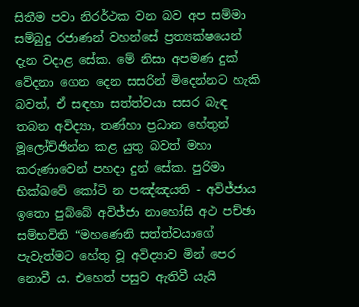සිතීම පවා නිරර්ථක වන බව අප සම්මා සම්බුදු රජාණන් වහන්සේ ප්‍රත්‍යක්ෂයෙන් දැන වදාළ සේක. මේ නිසා අපමණ දුක් වේදනා ගෙන දෙන සසරින් මිදෙන්නට හැකි බවත්, ඒ සඳහා සත්ත්වයා සසර බැඳ තබන අවිද්‍යා, තණ්හා ප්‍රධාන හේතුන් මූලෝච්ඡින්න කළ යුතු බවත් මහා කරුණාවෙන් පහදා දුන් සේක. පුරිමා භික්ඛවේ කෝටි න පඤ්ඤයති - අවිජ්ජාය ඉතො පුබ්බේ අවිජ්ජා නාහෝසි අථ පච්ඡා සම්භවිති “මහණෙනි සත්ත්වයාගේ පැවැත්මට හේතු වූ අවිද්‍යාව මින් පෙර නොවී ය. එහෙත් පසුව ඇතිවී යැයි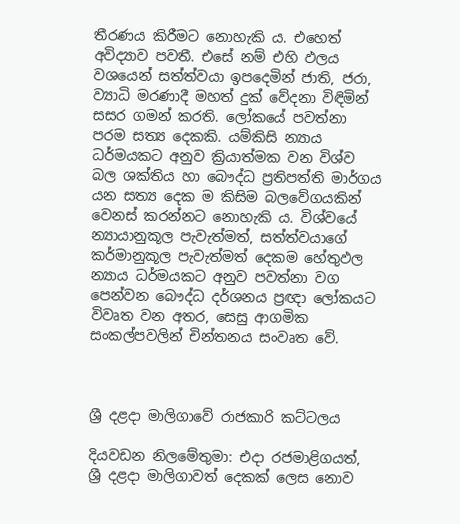තීරණය කිරීමට නොහැකි ය. එහෙත් අවිද්‍යාව පවතී. එසේ නම් එහි ඵලය වශයෙන් සත්ත්වයා ඉපදෙමින් ජාති, ජරා, ව්‍යාධි මරණාදී මහත් දුක් වේදනා විඳිමින් සසර ගමන් කරති. ලෝකයේ පවත්නා පරම සත්‍ය දෙකකි. යම්කිසි න්‍යාය ධර්මයකට අනුව ක්‍රියාත්මක වන විශ්ව බල ශක්තිය හා බෞද්ධ ප්‍රතිපත්ති මාර්ගය යන සත්‍ය දෙක ම කිසිම බලවේගයකින් වෙනස් කරන්නට නොහැකි ය. විශ්වයේ න්‍යායානුකූල පැවැත්මත්, සත්ත්වයාගේ කර්මානුකූල පැවැත්මත් දෙකම හේතුඵල න්‍යාය ධර්මයකට අනුව පවත්නා වග පෙන්වන බෞද්ධ දර්ශනය ප්‍රඥා ලෝකයට විවෘත වන අතර, සෙසු ආගමික සංකල්පවලින් චින්තනය සංවෘත වේ.



ශ්‍රී දළදා මාලිගාවේ රාජකාරි කට්ටලය

දියවඩන නිලමේතුමා: එදා රජමාළිගයත්, ශ්‍රී දළදා මාලිගාවත් දෙකක් ලෙස නොව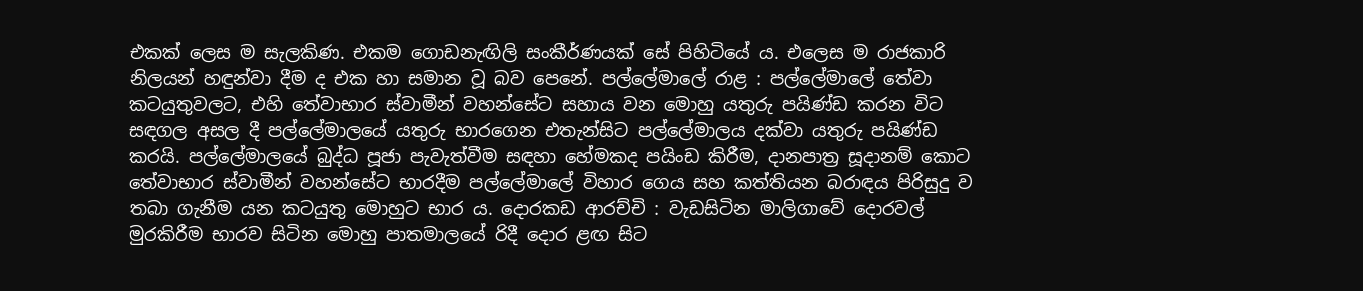එකක් ලෙස ම සැලකිණ. එකම ගොඩනැඟිලි සංකීර්ණයක් සේ පිහිටියේ ය. එලෙස ම රාජකාරි නිලයන් හඳුන්වා දීම ද එක හා සමාන වූ බව පෙනේ. පල්ලේමාලේ රාළ : පල්ලේමාලේ තේවා කටයුතුවලට, එහි තේවාභාර ස්වාමීන් වහන්සේට සහාය වන මොහු යතුරු පයිණ්ඩ කරන විට සඳගල අසල දී පල්ලේමාලයේ යතුරු භාරගෙන එතැන්සිට පල්ලේමාලය දක්වා යතුරු පයිණ්ඩ කරයි. පල්ලේමාලයේ බුද්ධ පූජා පැවැත්වීම සඳහා හේමකද පයිංඩ කිරීම, දානපාත්‍ර සූදානම් කොට තේවාභාර ස්වාමීන් වහන්සේට භාරදීම පල්ලේමාලේ විහාර ගෙය සහ කත්තියන බරාඳය පිරිසුදු ව තබා ගැනීම යන කටයුතු මොහුට භාර ය. දොරකඩ ආරච්චි : වැඩසිටින මාලිගාවේ දොරවල් මුරකිරීම භාරව සිටින මොහු පාතමාලයේ රිදී දොර ළඟ සිට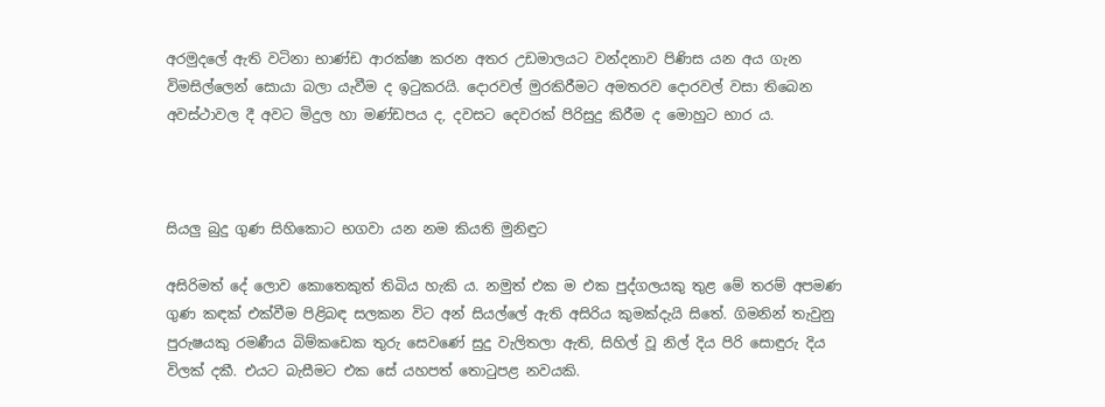අරමුදලේ ඇති වටිනා භාණ්ඩ ආරක්ෂා කරන අතර උඩමාලයට වන්දනාව පිණිස යන අය ගැන විමසිල්ලෙන් සොයා බලා යැවීම ද ඉටුකරයි. දොරවල් මුරකිරීමට අමතරව දොරවල් වසා තිබෙන අවස්ථාවල දී අවට මිදුල හා මණ්ඩපය ද, දවසට දෙවරක් පිරිසුදු කිරීම ද මොහුට භාර ය.



සියලු බුදු ගුණ සිහිකොට භගවා යන නම කියති මුනිඳුට

අසිරිමත් දේ ලොව කොතෙකුත් තිබිය හැකි ය. නමුත් එක ම එක පුද්ගලයකු තුළ මේ තරම් අපමණ ගුණ කඳක් එක්වීම පිළිබඳ සලකන විට අන් සියල්ලේ ඇති අසිරිය කුමක්දැයි සිතේ. ගිමනින් තැවුනු පුරුෂයකු රමණීය බිම්කඩෙක තුරු සෙවණේ සුදු වැලිතලා ඇති, සිහිල් වූ නිල් දිය පිරි සොඳුරු දිය විලක් දකී. එයට බැසීමට එක සේ යහපත් තොටුපළ නවයකි.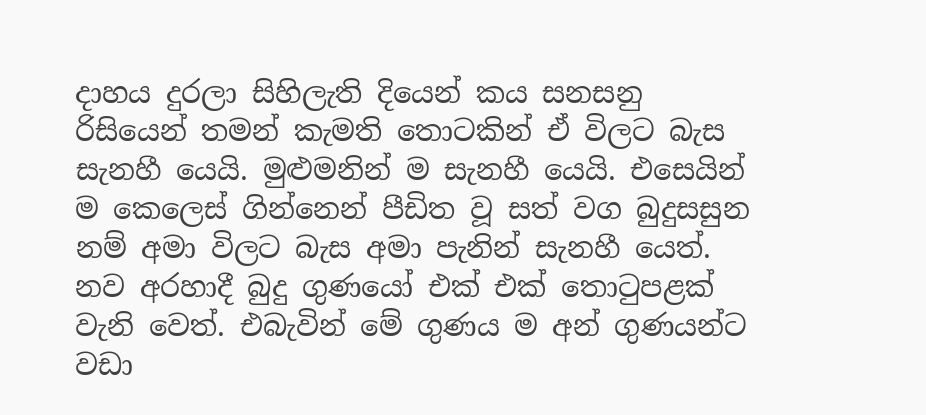දාහය දුරලා සිහිලැති දියෙන් කය සනසනු රිසියෙන් තමන් කැමති තොටකින් ඒ විලට බැස සැනහී යෙයි. මුළුමනින් ම සැනහී යෙයි. එසෙයින් ම කෙලෙස් ගින්නෙන් පීඩිත වූ සත් වග බුදුසසුන නම් අමා විලට බැස අමා පැනින් සැනහී යෙත්. නව අරහාදී බුදු ගුණයෝ එක් එක් තොටුපළක් වැනි වෙත්. එබැවින් මේ ගුණය ම අන් ගුණයන්ට වඩා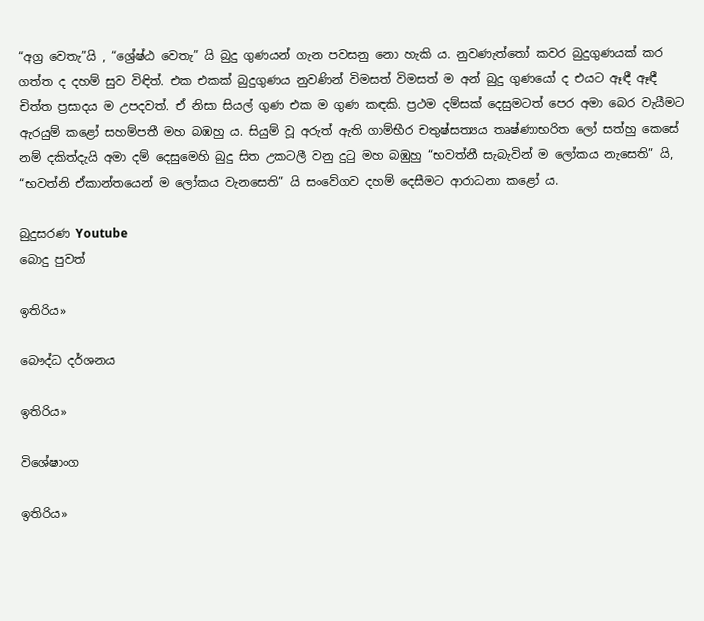“අග්‍ර වෙතැ”යි , “ශ්‍රේෂ්ඨ වෙතැ” යි බුදු ගුණයන් ගැන පවසනු නො හැකි ය. නුවණැත්තෝ කවර බුදුගුණයක් කර ගත්ත ද දහම් සුව විඳිත්. එක එකක් බුදුගුණය නුවණින් විමසත් විමසත් ම අන් බුදු ගුණයෝ ද එයට ඈඳී ඈඳී චිත්ත ප්‍රසාදය ම උපදවත්. ඒ නිසා සියල් ගුණ එක ම ගුණ කඳකි. ප්‍රථම දම්සක් දෙසුමටත් පෙර අමා බෙර වැයීමට ඇරයුම් කළෝ සහම්පතී මහ බඹහු ය. සියුම් වූ අරුත් ඇති ගාම්භීර චතුෂ්සත්‍යය තෘෂ්ණාභරිත ලෝ සත්හු කෙසේ නම් දකිත්දැයි අමා දම් දෙසුමෙහි බුදු සිත උකටලී වනු දුටු මහ බඹුහු “භවත්නී සැබැවින් ම ලෝකය නැසෙති” යි, “භවත්නි ඒකාන්තයෙන් ම ලෝකය වැනසෙති” යි සංවේගව දහම් දෙසීමට ආරාධනා කළෝ ය.

බුදුසරණ Youtube
බොදු පුවත්

ඉතිරිය»

බෞද්ධ දර්ශනය

ඉතිරිය»

විශේෂාංග

ඉතිරිය»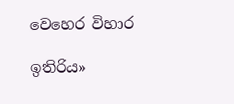වෙහෙර විහාර

ඉතිරිය»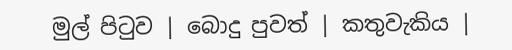මුල් පිටුව | බොදු පුවත් | කතුවැකිය |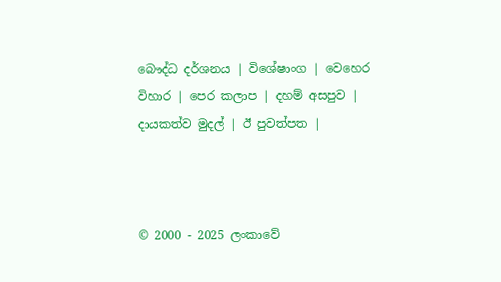බෞද්ධ දර්ශනය | විශේෂාංග | වෙහෙර විහාර | පෙර කලාප | දහම් අසපුව | දායකත්ව මුදල් | ඊ පුවත්පත |



© 2000 - 2025 ලංකාවේ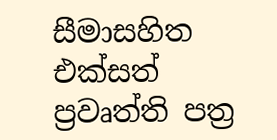සීමාසහිත එක්සත් ප්‍රවෘත්ති පත්‍ර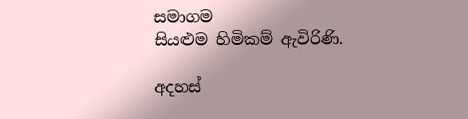සමාගම
සියළුම හිමිකම් ඇවිරිණි.

අදහස්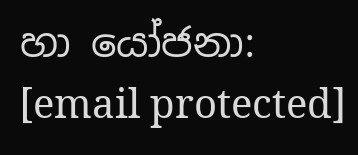හා යෝජනා: [email protected]